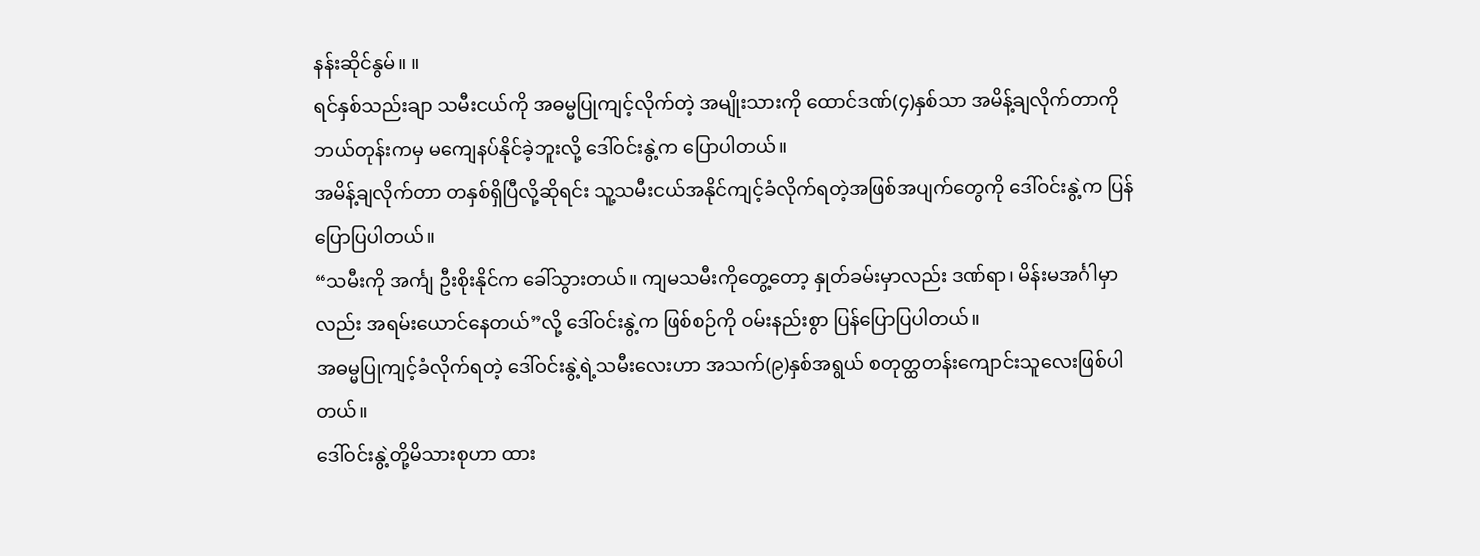နန်းဆိုင်နွမ်။ ။
ရင်နှစ်သည်းချာ သမီးငယ်ကို အဓမ္မပြုကျင့်လိုက်တဲ့ အမျိုးသားကို ထောင်ဒဏ်(၄)နှစ်သာ အမိန့်ချလိုက်တာကို ဘယ်တုန်းကမှ မကျေနပ်နိုင်ခဲ့ဘူးလို့ ဒေါ်ဝင်းနွဲ့က ပြောပါတယ်။
အမိန့်ချလိုက်တာ တနှစ်ရှိပြီလို့ဆိုရင်း သူ့သမီးငယ်အနိုင်ကျင့်ခံလိုက်ရတဲ့အဖြစ်အပျက်တွေကို ဒေါ်ဝင်းနွဲ့က ပြန် ပြောပြပါတယ်။
“သမီးကို အင်္ကျ ဦးစိုးနိုင်က ခေါ်သွားတယ်။ ကျမသမီးကိုတွေ့တော့ နှုတ်ခမ်းမှာလည်း ဒဏ်ရာ၊ မိန်းမအင်္ဂါမှာလည်း အရမ်းယောင်နေတယ်”လို့ ဒေါ်ဝင်းနွဲ့က ဖြစ်စဉ်ကို ဝမ်းနည်းစွာ ပြန်ပြောပြပါတယ်။
အဓမ္မပြုကျင့်ခံလိုက်ရတဲ့ ဒေါ်ဝင်းနွဲ့ရဲ့သမီးလေးဟာ အသက်(၉)နှစ်အရွယ် စတုတ္ထတန်းကျောင်းသူလေးဖြစ်ပါ တယ်။
ဒေါ်ဝင်းနွဲ့တို့မိသားစုဟာ ထား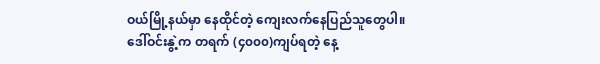ဝယ်မြို့နယ်မှာ နေထိုင်တဲ့ ကျေးလက်နေပြည်သူတွေပါ။
ဒေါ်ဝင်းနွဲ့က တရက် (၄၀၀၀)ကျပ်ရတဲ့ နေ့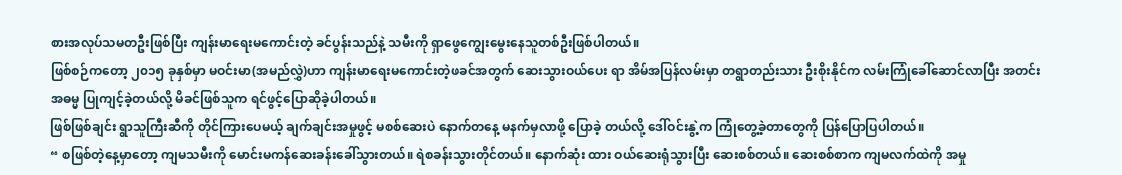စားအလုပ်သမတဦးဖြစ်ပြီး ကျန်းမာရေးမကောင်းတဲ့ ခင်ပွန်းသည်နဲ့ သမီးကို ရှာဖွေကျွေးမွေးနေသူတစ်ဦးဖြစ်ပါတယ်။
ဖြစ်စဉ်ကတော့ ၂၀၁၅ ခုနှစ်မှာ မဝင်းမာ(အမည်လွှဲ)ဟာ ကျန်းမာရေးမကောင်းတဲ့ဖခင်အတွက် ဆေးသွားဝယ်ပေး ရာ အိမ်အပြန်လမ်းမှာ တရွာတည်းသား ဦးစိုးနိုင်က လမ်းကြုံခေါ်ဆောင်လာပြီး အတင်းအဓမ္မ ပြုကျင့်ခဲ့တယ်လို့ မိခင်ဖြစ်သူက ရင်ဖွင့်ပြောဆိုခဲ့ပါတယ်။
ဖြစ်ဖြစ်ချင်း ရွာသူကြီးဆီကို တိုင်ကြားပေမယ့် ချက်ချင်းအမှုဖွင့် မစစ်ဆေးပဲ နောက်တနေ့ မနက်မှလာဖို့ ပြောခဲ့ တယ်လို့ ဒေါ်ဝင်းနွဲ့က ကြုံတွေ့ခဲ့တာတွေကို ပြန်ပြောပြပါတယ်။
“ စဖြစ်တဲ့နေ့မှာတော့ ကျမသမီးကို မောင်းမကန်ဆေးခန်းခေါ်သွားတယ်။ ရဲစခန်းသွားတိုင်တယ်။ နောက်ဆုံး ထား ဝယ်ဆေးရုံသွားပြီး ဆေးစစ်တယ်။ ဆေးစစ်စာက ကျမလက်ထဲကို အမှု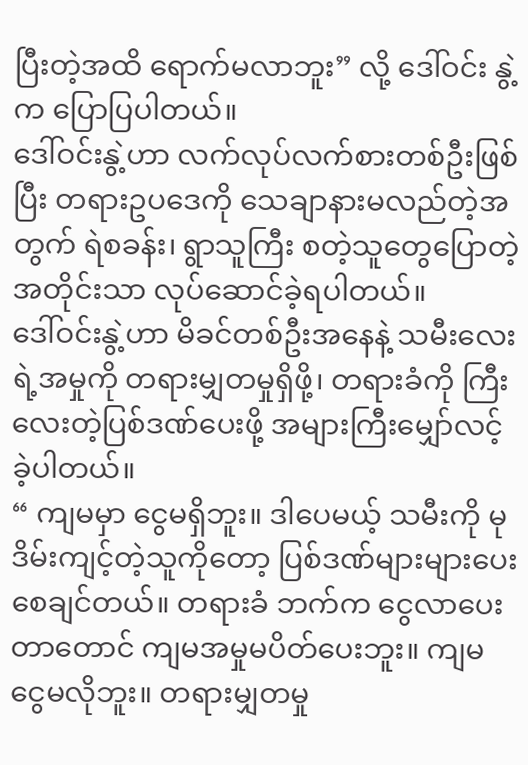ပြီးတဲ့အထိ ရောက်မလာဘူး” လို့ ဒေါ်ဝင်း နွဲ့က ပြောပြပါတယ်။
ဒေါ်ဝင်းနွဲ့ဟာ လက်လုပ်လက်စားတစ်ဦးဖြစ်ပြီး တရားဥပဒေကို သေချာနားမလည်တဲ့အတွက် ရဲစခန်း၊ ရွာသူကြီး စတဲ့သူတွေပြောတဲ့အတိုင်းသာ လုပ်ဆောင်ခဲ့ရပါတယ်။
ဒေါ်ဝင်းနွဲ့ဟာ မိခင်တစ်ဦးအနေနဲ့ သမီးလေးရဲ့အမှုကို တရားမျှတမှုရှိဖို့၊ တရားခံကို ကြီးလေးတဲ့ပြစ်ဒဏ်ပေးဖို့ အများကြီးမျှော်လင့်ခဲ့ပါတယ်။
“ ကျမမှာ ငွေမရှိဘူး။ ဒါပေမယ့် သမီးကို မုဒိမ်းကျင့်တဲ့သူကိုတော့ ပြစ်ဒဏ်များများပေးစေချင်တယ်။ တရားခံ ဘက်က ငွေလာပေးတာတောင် ကျမအမှုမပိတ်ပေးဘူး။ ကျမ ငွေမလိုဘူး။ တရားမျှတမှု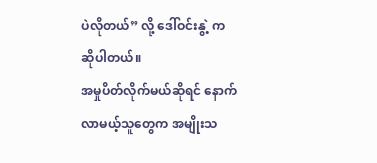ပဲလိုတယ်” လို့ ဒေါ်ဝင်းနွဲ့ က ဆိုပါတယ်။
အမှုပိတ်လိုက်မယ်ဆိုရင် နောက်လာမယ့်သူတွေက အမျိုးသ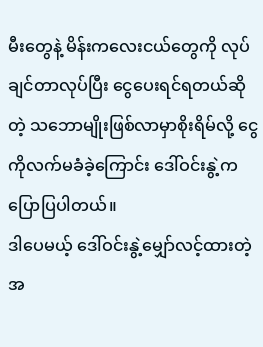မီးတွေနဲ့ မိန်းကလေးငယ်တွေကို လုပ်ချင်တာလုပ်ပြီး ငွေပေးရင်ရတယ်ဆိုတဲ့ သဘောမျိုးဖြစ်လာမှာစိုးရိမ်လို့ ငွေကိုလက်မခံခဲ့ကြောင်း ဒေါ်ဝင်းနွဲ့ကပြောပြပါတယ်။
ဒါပေမယ့် ဒေါ်ဝင်းနွဲ့မျှော်လင့်ထားတဲ့အ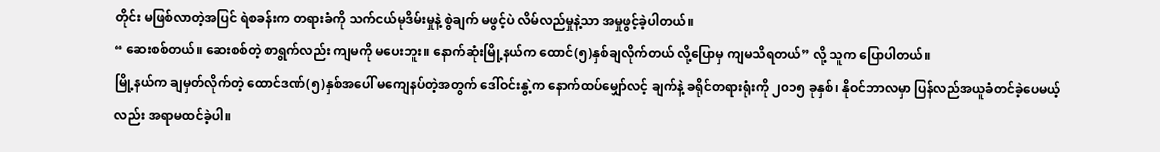တိုင်း မဖြစ်လာတဲ့အပြင် ရဲစခန်းက တရားခံကို သက်ငယ်မုဒိမ်းမှုနဲ့ စွဲချက် မဖွင့်ပဲ လိမ်လည်မှုနဲ့သာ အမှုဖွင့်ခဲ့ပါတယ်။
“ ဆေးစစ်တယ်။ ဆေးစစ်တဲ့ စာရွက်လည်း ကျမကို မပေးဘူး။ နောက်ဆုံးမြို့နယ်က ထောင်(၅)နှစ်ချလိုက်တယ် လို့ပြောမှ ကျမသိရတယ်” လို့ သူက ပြောပါတယ်။
မြို့နယ်က ချမှတ်လိုက်တဲ့ ထောင်ဒဏ်(၅)နှစ်အပေါ် မကျေနပ်တဲ့အတွက် ဒေါ်ဝင်းနွဲ့က နောက်ထပ်မျှော်လင့် ချက်နဲ့ ခရိုင်တရားရုံးကို ၂၀၁၅ ခုနှစ်၊ နိုဝင်ဘာလမှာ ပြန်လည်အယူခံတင်ခဲ့ပေမယ့်လည်း အရာမထင်ခဲ့ပါ။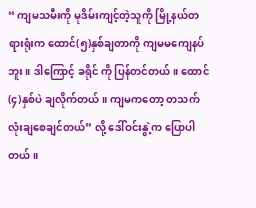“ ကျမသမီးကို မုဒိမ်းကျင့်တဲ့သူကို မြို့နယ်တရားရုံးက ထောင်(၅)နှစ်ချတာကို ကျမမကျေနပ်ဘူး။ ဒါကြောင့် ခရိုင် ကို ပြန်တင်တယ်။ ထောင်(၄)နှစ်ပဲ ချလိုက်တယ်။ ကျမကတော့ တသက်လုံးချစေချင်တယ်” လို့ ဒေါ်ဝင်းနွဲ့က ပြောပါတယ်။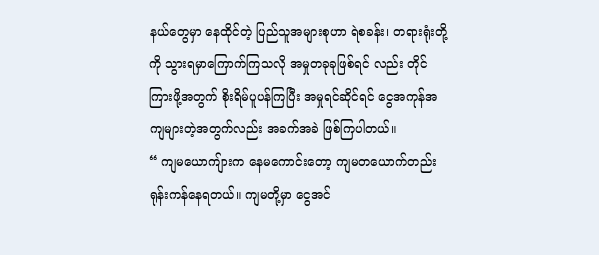နယ်တွေမှာ နေထိုင်တဲ့ ပြည်သူအများစုဟာ ရဲစခန်း၊ တရားရုံးတို့ကို သွားရမှာကြောက်ကြသလို အမှုတခုခုဖြစ်ရင် လည်း တိုင်ကြားဖို့အတွက် စိုးရိမ်ပူပန်ကြပြီး အမှုရင်ဆိုင်ရင် ငွေအကုန်အကျများတဲ့အတွက်လည်း အခက်အခဲ ဖြစ်ကြပါတယ်။
“ ကျမယောကျ်ားက နေမကောင်းတော့ ကျမတယောက်တည်း ရုန်းကန်နေရတယ်။ ကျမတို့မှာ ငွေအင်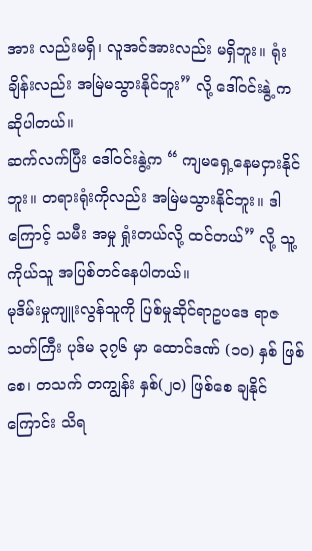အား လည်းမရှိ၊ လူအင်အားလည်း မရှိဘူး။ ရုံးချိန်းလည်း အမြဲမသွားနိုင်ဘူး” လို့ ဒေါ်ဝင်းနွဲ့ ကဆိုပါတယ်။
ဆက်လက်ပြီး ဒေါ်ဝင်းနွဲ့က “ ကျမရှေ့နေမငှားနိုင်ဘူး။ တရားရုံးကိုလည်း အမြဲမသွားနိုင်ဘူး။ ဒါကြောင့် သမီး အမှု ရှုံးတယ်လို့ ထင်တယ်” လို့ သူ့ကိုယ်သူ အပြစ်တင်နေပါတယ်။
မုဒိမ်းမှုကျူးလွန်သူကို ပြစ်မှုဆိုင်ရာဥပဒေ ရာဇသတ်ကြီး ပုဒ်မ ၃၇၆ မှာ ထောင်ဒဏ် (၁၀) နှစ် ဖြစ်စေ၊ တသက် တကျွန်း နှစ်(၂၀) ဖြစ်စေ ချနိုင်ကြောင်း သိရ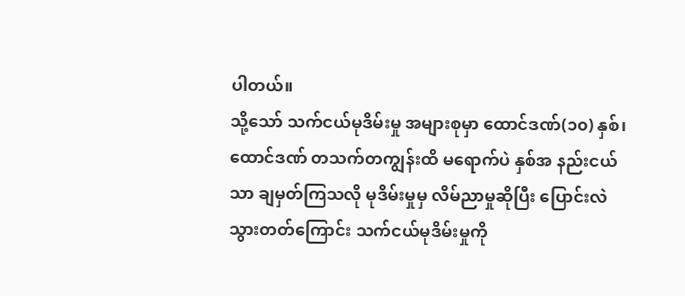ပါတယ်။
သို့သော် သက်ငယ်မုဒိမ်းမှု အများစုမှာ ထောင်ဒဏ်(၁၀) နှစ်၊ ထောင်ဒဏ် တသက်တကျွန်းထိ မရောက်ပဲ နှစ်အ နည်းငယ်သာ ချမှတ်ကြသလို မုဒိမ်းမှုမှ လိမ်ညာမှုဆိုပြီး ပြောင်းလဲသွားတတ်ကြောင်း သက်ငယ်မုဒိမ်းမှုကို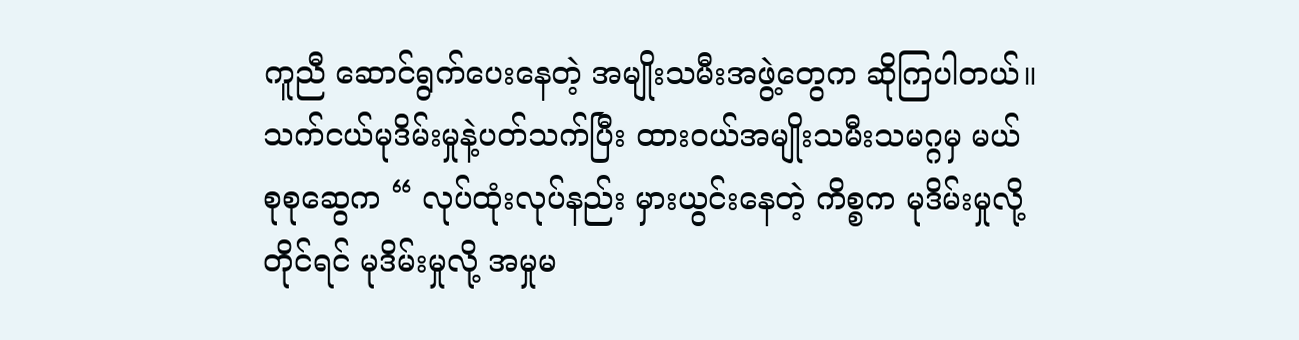ကူညီ ဆောင်ရွက်ပေးနေတဲ့ အမျိုးသမီးအဖွဲ့တွေက ဆိုကြပါတယ်။
သက်ငယ်မုဒိမ်းမှုနဲ့ပတ်သက်ပြီး ထားဝယ်အမျိုးသမီးသမဂ္ဂမှ မယ်စုစုဆွေက “ လုပ်ထုံးလုပ်နည်း မှားယွင်းနေတဲ့ ကိစ္စက မုဒိမ်းမှုလို့တိုင်ရင် မုဒိမ်းမှုလို့ အမှုမ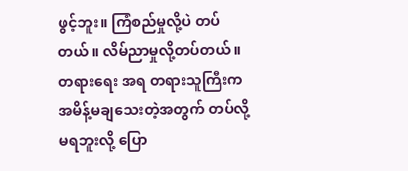ဖွင့်ဘူး။ ကြံစည်မှုလို့ပဲ တပ်တယ်။ လိမ်ညာမှုလို့တပ်တယ်။ တရားရေး အရ တရားသူကြီးက အမိန့်မချသေးတဲ့အတွက် တပ်လို့ မရဘူးလို့ ပြော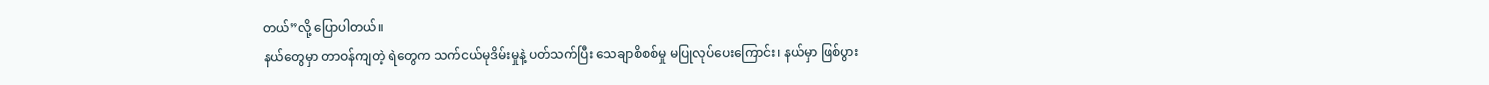တယ်”လို့ ပြောပါတယ်။
နယ်တွေမှာ တာဝန်ကျတဲ့ ရဲတွေက သက်ငယ်မုဒိမ်းမှုနဲ့ ပတ်သက်ပြီး သေချာစိစစ်မှု မပြုလုပ်ပေးကြောင်း၊ နယ်မှာ ဖြစ်ပွား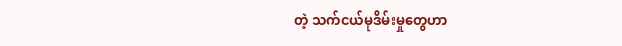တဲ့ သက်ငယ်မုဒိမ်းမှုတွေဟာ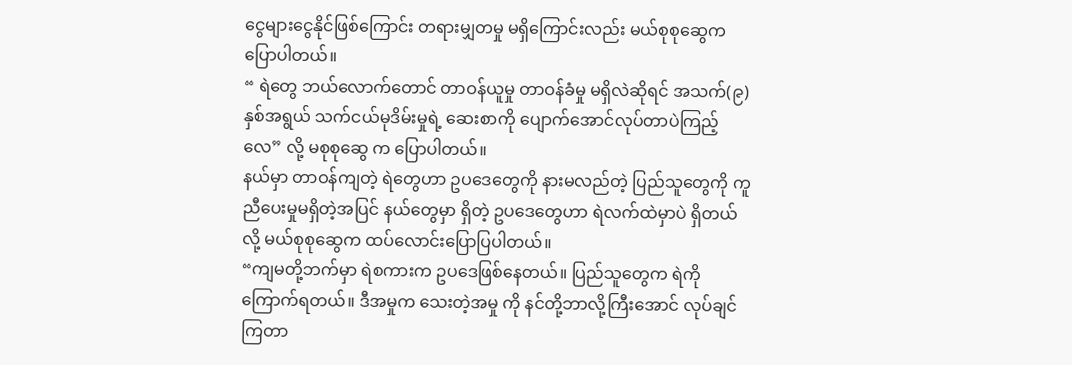ငွေများငွေနိုင်ဖြစ်ကြောင်း တရားမျှတမှု မရှိကြောင်းလည်း မယ်စုစုဆွေက ပြောပါတယ်။
“ ရဲတွေ ဘယ်လောက်တောင် တာဝန်ယူမှု တာဝန်ခံမှု မရှိလဲဆိုရင် အသက်(၉)နှစ်အရွယ် သက်ငယ်မုဒိမ်းမှုရဲ့ ဆေးစာကို ပျောက်အောင်လုပ်တာပဲကြည့်လေ” လို့ မစုစုဆွေ က ပြောပါတယ်။
နယ်မှာ တာဝန်ကျတဲ့ ရဲတွေဟာ ဥပဒေတွေကို နားမလည်တဲ့ ပြည်သူတွေကို ကူညီပေးမှုမရှိတဲ့အပြင် နယ်တွေမှာ ရှိတဲ့ ဥပဒေတွေဟာ ရဲလက်ထဲမှာပဲ ရှိတယ်လို့ မယ်စုစုဆွေက ထပ်လောင်းပြောပြပါတယ်။
“ကျမတို့ဘက်မှာ ရဲစကားက ဥပဒေဖြစ်နေတယ်။ ပြည်သူတွေက ရဲကိုကြောက်ရတယ်။ ဒီအမှုက သေးတဲ့အမှု ကို နင်တို့ဘာလို့ကြီးအောင် လုပ်ချင်ကြတာ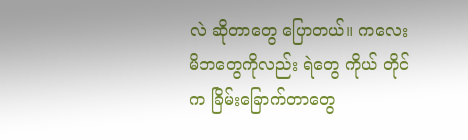လဲ ဆိုတာတွေ ပြောတယ်။ ကလေးမိဘတွေကိုလည်း ရဲတွေ ကိုယ် တိုင်က ခြိမ်းခြောက်တာတွေ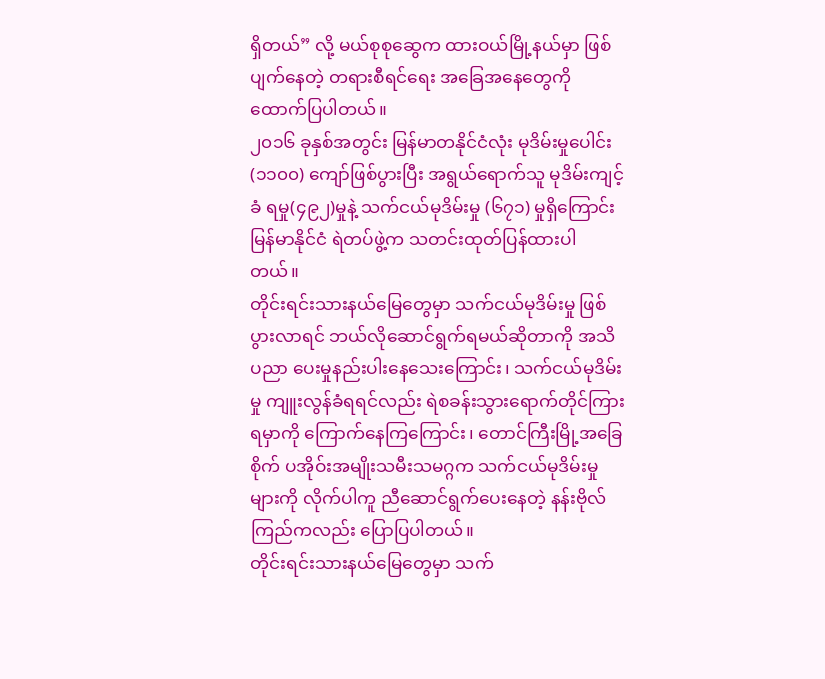ရှိတယ်” လို့ မယ်စုစုဆွေက ထားဝယ်မြို့နယ်မှာ ဖြစ်ပျက်နေတဲ့ တရားစီရင်ရေး အခြေအနေတွေကို ထောက်ပြပါတယ်။
၂၀၁၆ ခုနှစ်အတွင်း မြန်မာတနိုင်ငံလုံး မုဒိမ်းမှုပေါင်း (၁၁၀၀) ကျော်ဖြစ်ပွားပြီး အရွယ်ရောက်သူ မုဒိမ်းကျင့်ခံ ရမှု(၄၉၂)မှုနဲ့ သက်ငယ်မုဒိမ်းမှု (၆၇၁) မှုရှိကြောင်း မြန်မာနိုင်ငံ ရဲတပ်ဖွဲ့က သတင်းထုတ်ပြန်ထားပါတယ်။
တိုင်းရင်းသားနယ်မြေတွေမှာ သက်ငယ်မုဒိမ်းမှု ဖြစ်ပွားလာရင် ဘယ်လိုဆောင်ရွက်ရမယ်ဆိုတာကို အသိပညာ ပေးမှုနည်းပါးနေသေးကြောင်း၊ သက်ငယ်မုဒိမ်းမှု ကျူးလွန်ခံရရင်လည်း ရဲစခန်းသွားရောက်တိုင်ကြားရမှာကို ကြောက်နေကြကြောင်း၊ တောင်ကြီးမြို့အခြေစိုက် ပအိုဝ်းအမျိုးသမီးသမဂ္ဂက သက်ငယ်မုဒိမ်းမှုများကို လိုက်ပါကူ ညီဆောင်ရွက်ပေးနေတဲ့ နန်းဗိုလ်ကြည်ကလည်း ပြောပြပါတယ်။
တိုင်းရင်းသားနယ်မြေတွေမှာ သက်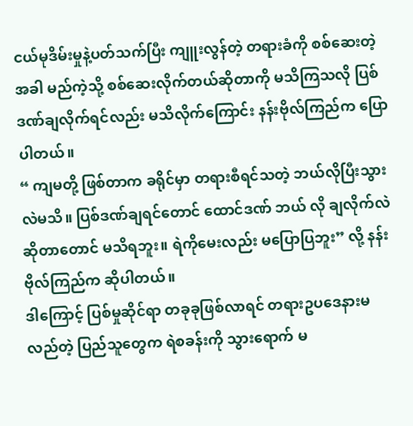ငယ်မုဒိမ်းမှုနဲ့ပတ်သက်ပြီး ကျူးလွန်တဲ့ တရားခံကို စစ်ဆေးတဲ့အခါ မည်ကဲ့သို့ စစ်ဆေးလိုက်တယ်ဆိုတာကို မသိကြသလို ပြစ်ဒဏ်ချလိုက်ရင်လည်း မသိလိုက်ကြောင်း နန်းဗိုလ်ကြည်က ပြော ပါတယ်။
“ ကျမတို့ ဖြစ်တာက ခရိုင်မှာ တရားစီရင်သတဲ့ ဘယ်လိုပြီးသွားလဲမသိ။ ပြစ်ဒဏ်ချရင်တောင် ထောင်ဒဏ် ဘယ် လို ချလိုက်လဲဆိုတာတောင် မသိရဘူး။ ရဲကိုမေးလည်း မပြောပြဘူး” လို့ နန်းဗိုလ်ကြည်က ဆိုပါတယ်။
ဒါကြောင့် ပြစ်မှုဆိုင်ရာ တခုခုဖြစ်လာရင် တရားဥပဒေနားမလည်တဲ့ ပြည်သူတွေက ရဲစခန်းကို သွားရောက် မ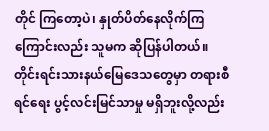တိုင် ကြတော့ပဲ၊ နှုတ်ပိတ်နေလိုက်ကြကြောင်းလည်း သူမက ဆိုပြန်ပါတယ်။
တိုင်းရင်းသားနယ်မြေဒေသတွေမှာ တရားစီရင်ရေး ပွင့်လင်းမြင်သာမှု မရှိဘူးလို့လည်း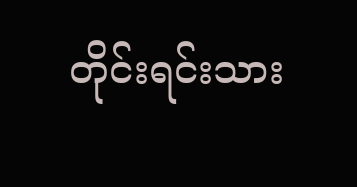တိုင်းရင်းသား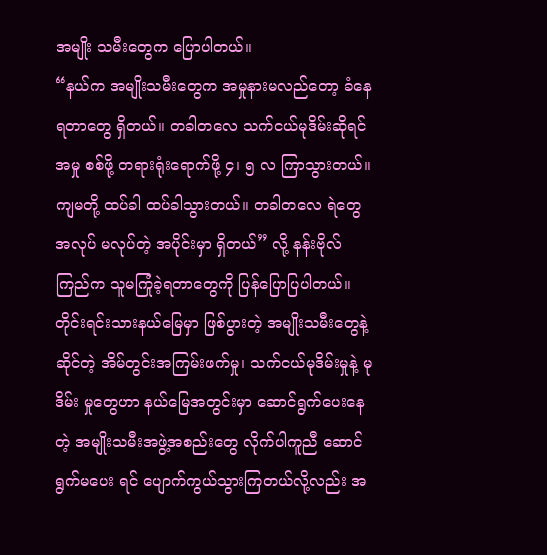အမျိုး သမီးတွေက ပြောပါတယ်။
“နယ်က အမျိုးသမီးတွေက အမှုနားမလည်တော့ ခံနေရတာတွေ ရှိတယ်။ တခါတလေ သက်ငယ်မုဒိမ်းဆိုရင် အမှု စစ်ဖို့ တရားရုံးရောက်ဖို့ ၄၊ ၅ လ ကြာသွားတယ်။ ကျမတို့ ထပ်ခါ ထပ်ခါသွားတယ်။ တခါတလေ ရဲတွေ အလုပ် မလုပ်တဲ့ အပိုင်းမှာ ရှိတယ်” လို့ နန်းဗိုလ်ကြည်က သူမကြုံခဲ့ရတာတွေကို ပြန်ပြောပြပါတယ်။
တိုင်းရင်းသားနယ်မြေမှာ ဖြစ်ပွားတဲ့ အမျိုးသမီးတွေနဲ့ဆိုင်တဲ့ အိမ်တွင်းအကြမ်းဖက်မှု၊ သက်ငယ်မုဒိမ်းမှုနဲ့ မုဒိမ်း မှုတွေဟာ နယ်မြေအတွင်းမှာ ဆောင်ရွက်ပေးနေတဲ့ အမျိုးသမီးအဖွဲ့အစည်းတွေ လိုက်ပါကူညီ ဆောင်ရွက်မပေး ရင် ပျောက်ကွယ်သွားကြတယ်လို့လည်း အ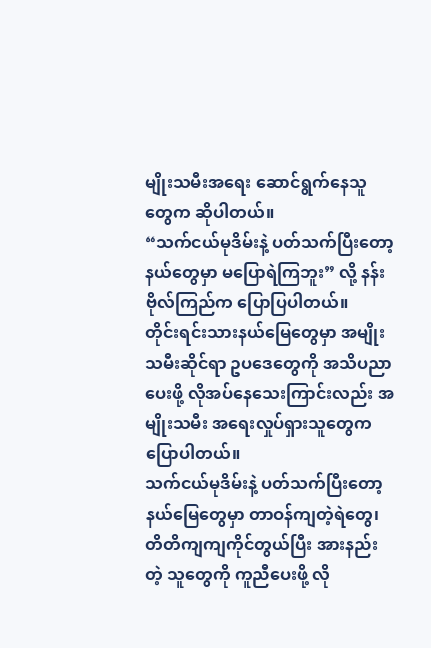မျိုးသမီးအရေး ဆောင်ရွက်နေသူတွေက ဆိုပါတယ်။
“သက်ငယ်မုဒိမ်းနဲ့ ပတ်သက်ပြီးတော့ နယ်တွေမှာ မပြောရဲကြဘူး” လို့ နန်းဗိုလ်ကြည်က ပြောပြပါတယ်။
တိုင်းရင်းသားနယ်မြေတွေမှာ အမျိုးသမီးဆိုင်ရာ ဥပဒေတွေကို အသိပညာပေးဖို့ လိုအပ်နေသေးကြာင်းလည်း အမျိုးသမီး အရေးလှုပ်ရှားသူတွေက ပြောပါတယ်။
သက်ငယ်မုဒိမ်းနဲ့ ပတ်သက်ပြီးတော့ နယ်မြေတွေမှာ တာဝန်ကျတဲ့ရဲတွေ၊ တိတိကျကျကိုင်တွယ်ပြီး အားနည်းတဲ့ သူတွေကို ကူညီပေးဖို့ လို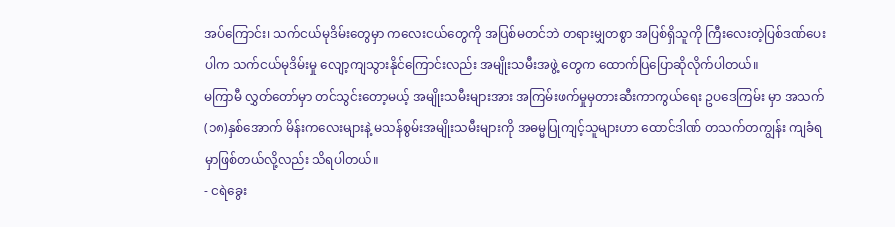အပ်ကြောင်း၊ သက်ငယ်မုဒိမ်းတွေမှာ ကလေးငယ်တွေကို အပြစ်မတင်ဘဲ တရားမျှတစွာ အပြစ်ရှိသူကို ကြီးလေးတဲ့ပြစ်ဒဏ်ပေးပါက သက်ငယ်မုဒိမ်းမှု လျော့ကျသွားနိုင်ကြောင်းလည်း အမျိုးသမီးအဖွဲ့ တွေက ထောက်ပြပြောဆိုလိုက်ပါတယ်။
မကြာမီ လွှတ်တော်မှာ တင်သွင်းတော့မယ့် အမျိုးသမီးများအား အကြမ်းဖက်မှုမှတားဆီးကာကွယ်ရေး ဥပဒေကြမ်း မှာ အသက်(၁၈)နှစ်အောက် မိန်းကလေးများနဲ့ မသန်စွမ်းအမျိုးသမီးများကို အဓမ္မပြုကျင့်သူများဟာ ထောင်ဒါဏ် တသက်တကျွန်း ကျခံရမှာဖြစ်တယ်လို့လည်း သိရပါတယ်။
- ငရဲခွေး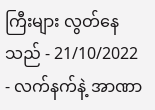ကြီးများ လွတ်နေသည် - 21/10/2022
- လက်နက်နဲ့ အာဏာ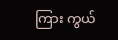ကြား ကွယ်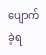ပျောက်ခဲ့ရ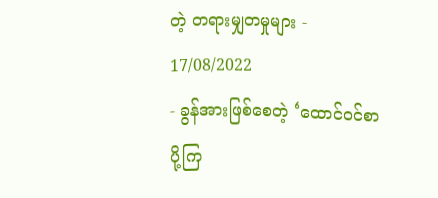တဲ့ တရားမျှတမှုများ - 17/08/2022
- ခွန်အားဖြစ်စေတဲ့ ‘ထောင်ဝင်စာပို့ကြ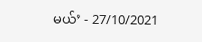မယ်’ - 27/10/2021